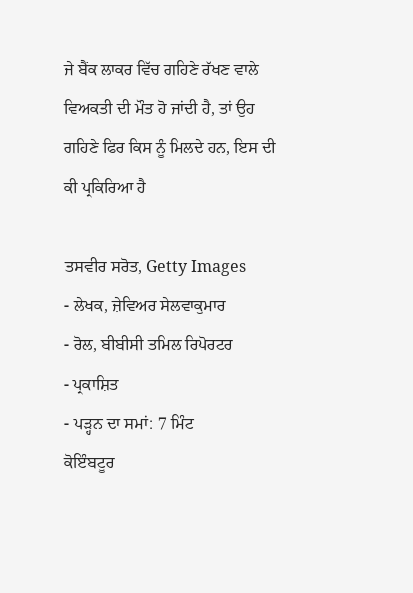ਜੇ ਬੈਂਕ ਲਾਕਰ ਵਿੱਚ ਗਹਿਣੇ ਰੱਖਣ ਵਾਲੇ ਵਿਅਕਤੀ ਦੀ ਮੌਤ ਹੋ ਜਾਂਦੀ ਹੈ, ਤਾਂ ਉਹ ਗਹਿਣੇ ਫਿਰ ਕਿਸ ਨੂੰ ਮਿਲਦੇ ਹਨ, ਇਸ ਦੀ ਕੀ ਪ੍ਰਕਿਰਿਆ ਹੈ

ਤਸਵੀਰ ਸਰੋਤ, Getty Images
- ਲੇਖਕ, ਜ਼ੇਵਿਅਰ ਸੇਲਵਾਕੁਮਾਰ
- ਰੋਲ, ਬੀਬੀਸੀ ਤਮਿਲ ਰਿਪੋਰਟਰ
- ਪ੍ਰਕਾਸ਼ਿਤ
- ਪੜ੍ਹਨ ਦਾ ਸਮਾਂ: 7 ਮਿੰਟ
ਕੋਇੰਬਟੂਰ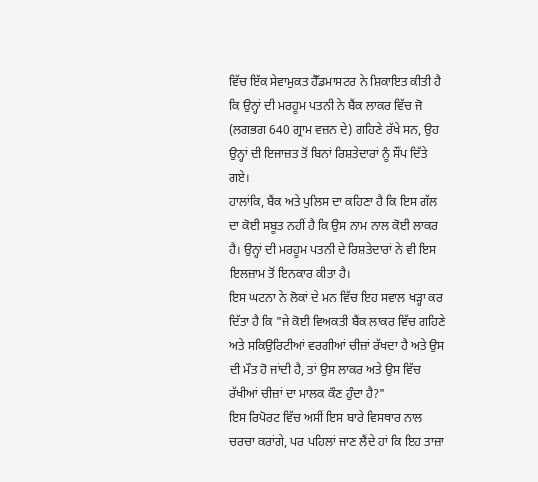ਵਿੱਚ ਇੱਕ ਸੇਵਾਮੁਕਤ ਹੈੱਡਮਾਸਟਰ ਨੇ ਸ਼ਿਕਾਇਤ ਕੀਤੀ ਹੈ ਕਿ ਉਨ੍ਹਾਂ ਦੀ ਮਰਹੂਮ ਪਤਨੀ ਨੇ ਬੈਂਕ ਲਾਕਰ ਵਿੱਚ ਜੋ (ਲਗਭਗ 640 ਗ੍ਰਾਮ ਵਜ਼ਨ ਦੇ) ਗਹਿਣੇ ਰੱਖੇ ਸਨ, ਉਹ ਉਨ੍ਹਾਂ ਦੀ ਇਜਾਜ਼ਤ ਤੋਂ ਬਿਨਾਂ ਰਿਸ਼ਤੇਦਾਰਾਂ ਨੂੰ ਸੌਂਪ ਦਿੱਤੇ ਗਏ।
ਹਾਲਾਂਕਿ, ਬੈਂਕ ਅਤੇ ਪੁਲਿਸ ਦਾ ਕਹਿਣਾ ਹੈ ਕਿ ਇਸ ਗੱਲ ਦਾ ਕੋਈ ਸਬੂਤ ਨਹੀਂ ਹੈ ਕਿ ਉਸ ਨਾਮ ਨਾਲ ਕੋਈ ਲਾਕਰ ਹੈ। ਉਨ੍ਹਾਂ ਦੀ ਮਰਹੂਮ ਪਤਨੀ ਦੇ ਰਿਸ਼ਤੇਦਾਰਾਂ ਨੇ ਵੀ ਇਸ ਇਲਜ਼ਾਮ ਤੋਂ ਇਨਕਾਰ ਕੀਤਾ ਹੈ।
ਇਸ ਘਟਨਾ ਨੇ ਲੋਕਾਂ ਦੇ ਮਨ ਵਿੱਚ ਇਹ ਸਵਾਲ ਖੜ੍ਹਾ ਕਰ ਦਿੱਤਾ ਹੈ ਕਿ "ਜੇ ਕੋਈ ਵਿਅਕਤੀ ਬੈਂਕ ਲਾਕਰ ਵਿੱਚ ਗਹਿਣੇ ਅਤੇ ਸਕਿਉਰਿਟੀਆਂ ਵਰਗੀਆਂ ਚੀਜ਼ਾਂ ਰੱਖਦਾ ਹੈ ਅਤੇ ਉਸ ਦੀ ਮੌਤ ਹੋ ਜਾਂਦੀ ਹੈ, ਤਾਂ ਉਸ ਲਾਕਰ ਅਤੇ ਉਸ ਵਿੱਚ ਰੱਖੀਆਂ ਚੀਜ਼ਾਂ ਦਾ ਮਾਲਕ ਕੌਣ ਹੁੰਦਾ ਹੈ?"
ਇਸ ਰਿਪੋਰਟ ਵਿੱਚ ਅਸੀਂ ਇਸ ਬਾਰੇ ਵਿਸਥਾਰ ਨਾਲ ਚਰਚਾ ਕਰਾਂਗੇ, ਪਰ ਪਹਿਲਾਂ ਜਾਣ ਲੈਂਦੇ ਹਾਂ ਕਿ ਇਹ ਤਾਜ਼ਾ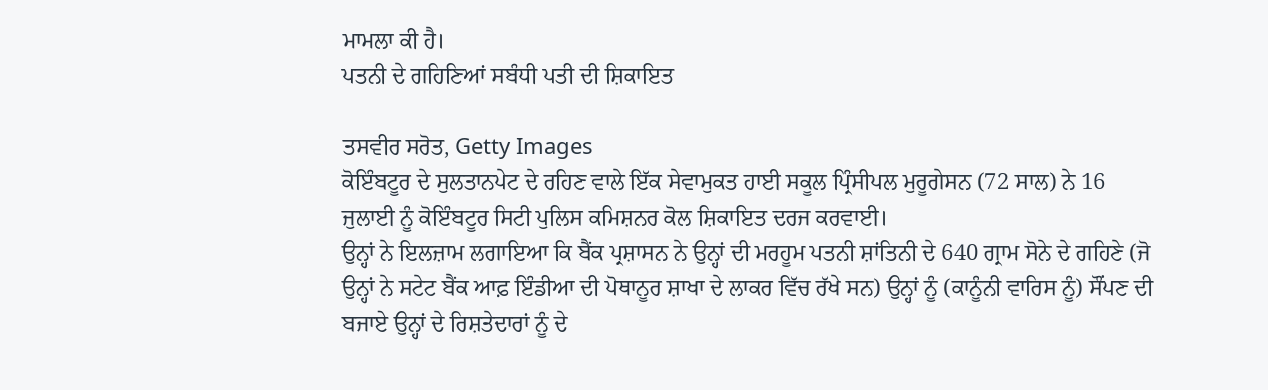ਮਾਮਲਾ ਕੀ ਹੈ।
ਪਤਨੀ ਦੇ ਗਹਿਣਿਆਂ ਸਬੰਧੀ ਪਤੀ ਦੀ ਸ਼ਿਕਾਇਤ

ਤਸਵੀਰ ਸਰੋਤ, Getty Images
ਕੋਇੰਬਟੂਰ ਦੇ ਸੁਲਤਾਨਪੇਟ ਦੇ ਰਹਿਣ ਵਾਲੇ ਇੱਕ ਸੇਵਾਮੁਕਤ ਹਾਈ ਸਕੂਲ ਪ੍ਰਿੰਸੀਪਲ ਮੁਰੂਗੇਸਨ (72 ਸਾਲ) ਨੇ 16 ਜੁਲਾਈ ਨੂੰ ਕੋਇੰਬਟੂਰ ਸਿਟੀ ਪੁਲਿਸ ਕਮਿਸ਼ਨਰ ਕੋਲ ਸ਼ਿਕਾਇਤ ਦਰਜ ਕਰਵਾਈ।
ਉਨ੍ਹਾਂ ਨੇ ਇਲਜ਼ਾਮ ਲਗਾਇਆ ਕਿ ਬੈਂਕ ਪ੍ਰਸ਼ਾਸਨ ਨੇ ਉਨ੍ਹਾਂ ਦੀ ਮਰਹੂਮ ਪਤਨੀ ਸ਼ਾਂਤਿਨੀ ਦੇ 640 ਗ੍ਰਾਮ ਸੋਨੇ ਦੇ ਗਹਿਣੇ (ਜੋ ਉਨ੍ਹਾਂ ਨੇ ਸਟੇਟ ਬੈਂਕ ਆਫ਼ ਇੰਡੀਆ ਦੀ ਪੋਥਾਨੂਰ ਸ਼ਾਖਾ ਦੇ ਲਾਕਰ ਵਿੱਚ ਰੱਖੇ ਸਨ) ਉਨ੍ਹਾਂ ਨੂੰ (ਕਾਨੂੰਨੀ ਵਾਰਿਸ ਨੂੰ) ਸੌਂਪਣ ਦੀ ਬਜਾਏ ਉਨ੍ਹਾਂ ਦੇ ਰਿਸ਼ਤੇਦਾਰਾਂ ਨੂੰ ਦੇ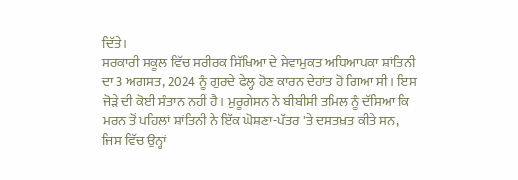ਦਿੱਤੇ।
ਸਰਕਾਰੀ ਸਕੂਲ ਵਿੱਚ ਸਰੀਰਕ ਸਿੱਖਿਆ ਦੇ ਸੇਵਾਮੁਕਤ ਅਧਿਆਪਕਾ ਸ਼ਾਂਤਿਨੀ ਦਾ 3 ਅਗਸਤ, 2024 ਨੂੰ ਗੁਰਦੇ ਫੇਲ੍ਹ ਹੋਣ ਕਾਰਨ ਦੇਹਾਂਤ ਹੋ ਗਿਆ ਸੀ। ਇਸ ਜੋੜੇ ਦੀ ਕੋਈ ਸੰਤਾਨ ਨਹੀਂ ਹੈ। ਮੁਰੂਗੇਸਨ ਨੇ ਬੀਬੀਸੀ ਤਮਿਲ ਨੂੰ ਦੱਸਿਆ ਕਿ ਮਰਨ ਤੋਂ ਪਹਿਲਾਂ ਸ਼ਾਂਤਿਨੀ ਨੇ ਇੱਕ ਘੋਸ਼ਣਾ-ਪੱਤਰ 'ਤੇ ਦਸਤਖ਼ਤ ਕੀਤੇ ਸਨ, ਜਿਸ ਵਿੱਚ ਉਨ੍ਹਾਂ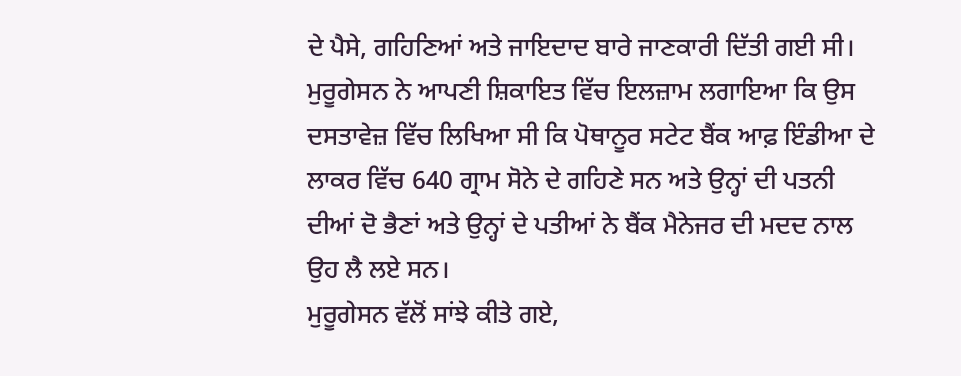ਦੇ ਪੈਸੇ, ਗਹਿਣਿਆਂ ਅਤੇ ਜਾਇਦਾਦ ਬਾਰੇ ਜਾਣਕਾਰੀ ਦਿੱਤੀ ਗਈ ਸੀ।
ਮੁਰੂਗੇਸਨ ਨੇ ਆਪਣੀ ਸ਼ਿਕਾਇਤ ਵਿੱਚ ਇਲਜ਼ਾਮ ਲਗਾਇਆ ਕਿ ਉਸ ਦਸਤਾਵੇਜ਼ ਵਿੱਚ ਲਿਖਿਆ ਸੀ ਕਿ ਪੋਥਾਨੂਰ ਸਟੇਟ ਬੈਂਕ ਆਫ਼ ਇੰਡੀਆ ਦੇ ਲਾਕਰ ਵਿੱਚ 640 ਗ੍ਰਾਮ ਸੋਨੇ ਦੇ ਗਹਿਣੇ ਸਨ ਅਤੇ ਉਨ੍ਹਾਂ ਦੀ ਪਤਨੀ ਦੀਆਂ ਦੋ ਭੈਣਾਂ ਅਤੇ ਉਨ੍ਹਾਂ ਦੇ ਪਤੀਆਂ ਨੇ ਬੈਂਕ ਮੈਨੇਜਰ ਦੀ ਮਦਦ ਨਾਲ ਉਹ ਲੈ ਲਏ ਸਨ।
ਮੁਰੂਗੇਸਨ ਵੱਲੋਂ ਸਾਂਝੇ ਕੀਤੇ ਗਏ,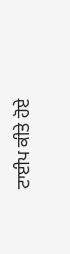ਟਾਈਪ ਕੀਤੇ ਹੋਏ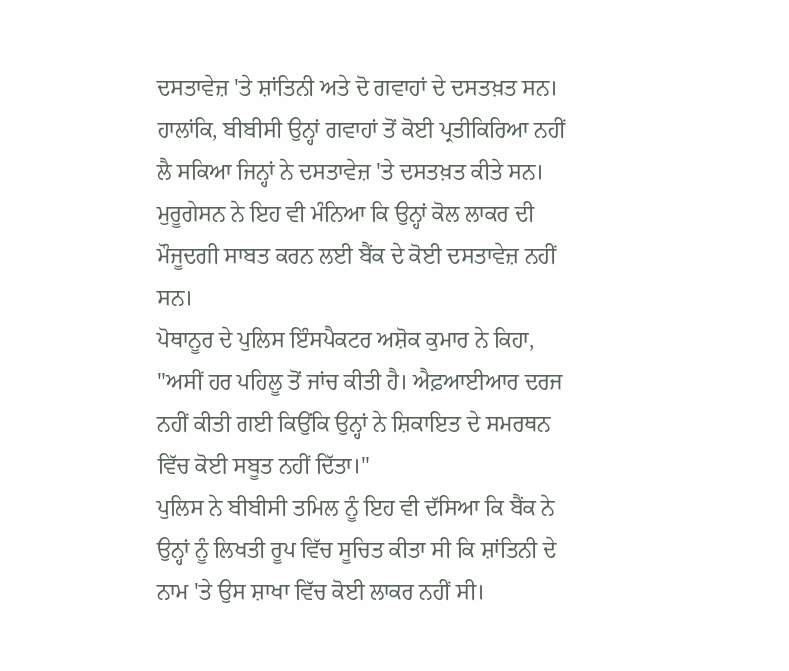ਦਸਤਾਵੇਜ਼ 'ਤੇ ਸ਼ਾਂਤਿਨੀ ਅਤੇ ਦੋ ਗਵਾਹਾਂ ਦੇ ਦਸਤਖ਼ਤ ਸਨ। ਹਾਲਾਂਕਿ, ਬੀਬੀਸੀ ਉਨ੍ਹਾਂ ਗਵਾਹਾਂ ਤੋਂ ਕੋਈ ਪ੍ਰਤੀਕਿਰਿਆ ਨਹੀਂ ਲੈ ਸਕਿਆ ਜਿਨ੍ਹਾਂ ਨੇ ਦਸਤਾਵੇਜ਼ 'ਤੇ ਦਸਤਖ਼ਤ ਕੀਤੇ ਸਨ। ਮੁਰੂਗੇਸਨ ਨੇ ਇਹ ਵੀ ਮੰਨਿਆ ਕਿ ਉਨ੍ਹਾਂ ਕੋਲ ਲਾਕਰ ਦੀ ਮੌਜੂਦਗੀ ਸਾਬਤ ਕਰਨ ਲਈ ਬੈਂਕ ਦੇ ਕੋਈ ਦਸਤਾਵੇਜ਼ ਨਹੀਂ ਸਨ।
ਪੋਥਾਨੂਰ ਦੇ ਪੁਲਿਸ ਇੰਸਪੈਕਟਰ ਅਸ਼ੋਕ ਕੁਮਾਰ ਨੇ ਕਿਹਾ, "ਅਸੀਂ ਹਰ ਪਹਿਲੂ ਤੋਂ ਜਾਂਚ ਕੀਤੀ ਹੈ। ਐਫ਼ਆਈਆਰ ਦਰਜ ਨਹੀਂ ਕੀਤੀ ਗਈ ਕਿਉਂਕਿ ਉਨ੍ਹਾਂ ਨੇ ਸ਼ਿਕਾਇਤ ਦੇ ਸਮਰਥਨ ਵਿੱਚ ਕੋਈ ਸਬੂਤ ਨਹੀਂ ਦਿੱਤਾ।"
ਪੁਲਿਸ ਨੇ ਬੀਬੀਸੀ ਤਮਿਲ ਨੂੰ ਇਹ ਵੀ ਦੱਸਿਆ ਕਿ ਬੈਂਕ ਨੇ ਉਨ੍ਹਾਂ ਨੂੰ ਲਿਖਤੀ ਰੂਪ ਵਿੱਚ ਸੂਚਿਤ ਕੀਤਾ ਸੀ ਕਿ ਸ਼ਾਂਤਿਨੀ ਦੇ ਨਾਮ 'ਤੇ ਉਸ ਸ਼ਾਖਾ ਵਿੱਚ ਕੋਈ ਲਾਕਰ ਨਹੀਂ ਸੀ।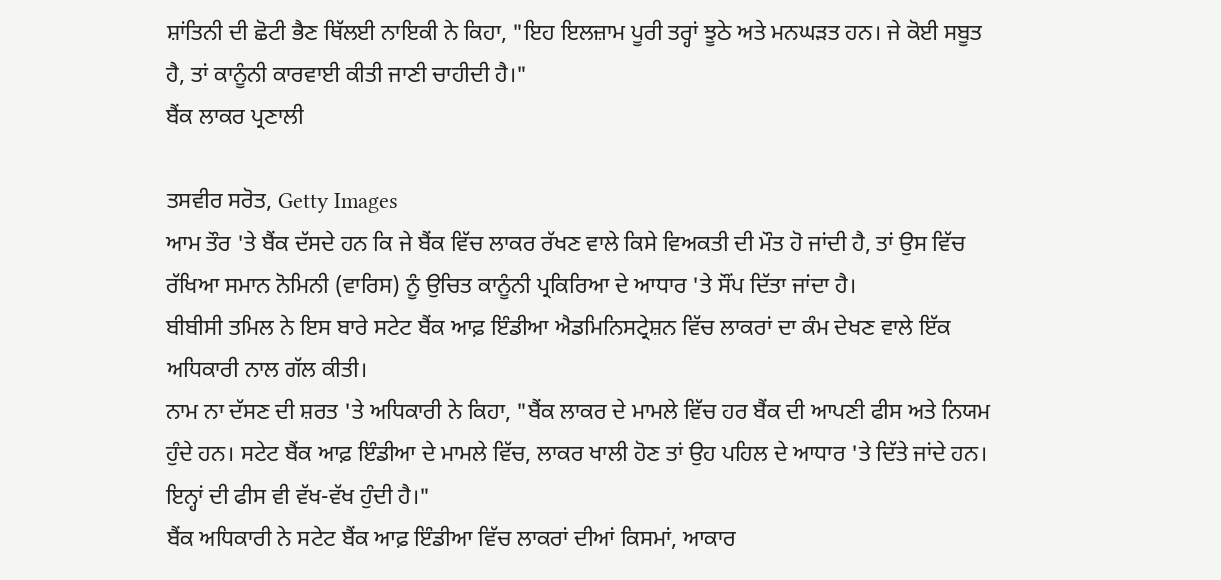ਸ਼ਾਂਤਿਨੀ ਦੀ ਛੋਟੀ ਭੈਣ ਥਿੱਲਈ ਨਾਇਕੀ ਨੇ ਕਿਹਾ, "ਇਹ ਇਲਜ਼ਾਮ ਪੂਰੀ ਤਰ੍ਹਾਂ ਝੂਠੇ ਅਤੇ ਮਨਘੜਤ ਹਨ। ਜੇ ਕੋਈ ਸਬੂਤ ਹੈ, ਤਾਂ ਕਾਨੂੰਨੀ ਕਾਰਵਾਈ ਕੀਤੀ ਜਾਣੀ ਚਾਹੀਦੀ ਹੈ।"
ਬੈਂਕ ਲਾਕਰ ਪ੍ਰਣਾਲੀ

ਤਸਵੀਰ ਸਰੋਤ, Getty Images
ਆਮ ਤੌਰ 'ਤੇ ਬੈਂਕ ਦੱਸਦੇ ਹਨ ਕਿ ਜੇ ਬੈਂਕ ਵਿੱਚ ਲਾਕਰ ਰੱਖਣ ਵਾਲੇ ਕਿਸੇ ਵਿਅਕਤੀ ਦੀ ਮੌਤ ਹੋ ਜਾਂਦੀ ਹੈ, ਤਾਂ ਉਸ ਵਿੱਚ ਰੱਖਿਆ ਸਮਾਨ ਨੋਮਿਨੀ (ਵਾਰਿਸ) ਨੂੰ ਉਚਿਤ ਕਾਨੂੰਨੀ ਪ੍ਰਕਿਰਿਆ ਦੇ ਆਧਾਰ 'ਤੇ ਸੌਂਪ ਦਿੱਤਾ ਜਾਂਦਾ ਹੈ।
ਬੀਬੀਸੀ ਤਮਿਲ ਨੇ ਇਸ ਬਾਰੇ ਸਟੇਟ ਬੈਂਕ ਆਫ਼ ਇੰਡੀਆ ਐਡਮਿਨਿਸਟ੍ਰੇਸ਼ਨ ਵਿੱਚ ਲਾਕਰਾਂ ਦਾ ਕੰਮ ਦੇਖਣ ਵਾਲੇ ਇੱਕ ਅਧਿਕਾਰੀ ਨਾਲ ਗੱਲ ਕੀਤੀ।
ਨਾਮ ਨਾ ਦੱਸਣ ਦੀ ਸ਼ਰਤ 'ਤੇ ਅਧਿਕਾਰੀ ਨੇ ਕਿਹਾ, "ਬੈਂਕ ਲਾਕਰ ਦੇ ਮਾਮਲੇ ਵਿੱਚ ਹਰ ਬੈਂਕ ਦੀ ਆਪਣੀ ਫੀਸ ਅਤੇ ਨਿਯਮ ਹੁੰਦੇ ਹਨ। ਸਟੇਟ ਬੈਂਕ ਆਫ਼ ਇੰਡੀਆ ਦੇ ਮਾਮਲੇ ਵਿੱਚ, ਲਾਕਰ ਖਾਲੀ ਹੋਣ ਤਾਂ ਉਹ ਪਹਿਲ ਦੇ ਆਧਾਰ 'ਤੇ ਦਿੱਤੇ ਜਾਂਦੇ ਹਨ। ਇਨ੍ਹਾਂ ਦੀ ਫੀਸ ਵੀ ਵੱਖ-ਵੱਖ ਹੁੰਦੀ ਹੈ।"
ਬੈਂਕ ਅਧਿਕਾਰੀ ਨੇ ਸਟੇਟ ਬੈਂਕ ਆਫ਼ ਇੰਡੀਆ ਵਿੱਚ ਲਾਕਰਾਂ ਦੀਆਂ ਕਿਸਮਾਂ, ਆਕਾਰ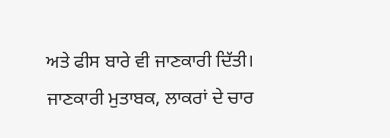ਅਤੇ ਫੀਸ ਬਾਰੇ ਵੀ ਜਾਣਕਾਰੀ ਦਿੱਤੀ। ਜਾਣਕਾਰੀ ਮੁਤਾਬਕ, ਲਾਕਰਾਂ ਦੇ ਚਾਰ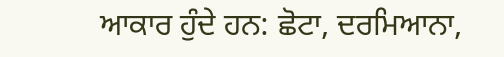ਆਕਾਰ ਹੁੰਦੇ ਹਨ: ਛੋਟਾ, ਦਰਮਿਆਨਾ,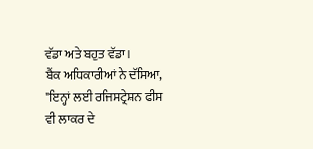ਵੱਡਾ ਅਤੇ ਬਹੁਤ ਵੱਡਾ।
ਬੈਂਕ ਅਧਿਕਾਰੀਆਂ ਨੇ ਦੱਸਿਆ, "ਇਨ੍ਹਾਂ ਲਈ ਰਜਿਸਟ੍ਰੇਸ਼ਨ ਫੀਸ ਵੀ ਲਾਕਰ ਦੇ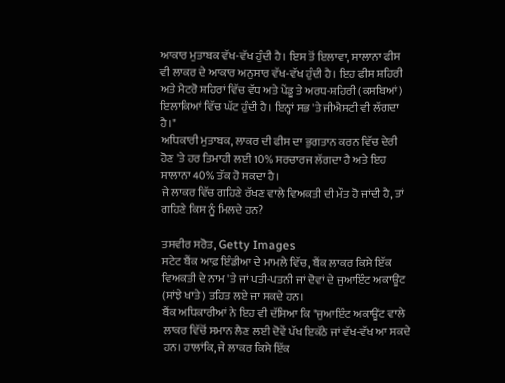ਆਕਾਰ ਮੁਤਾਬਕ ਵੱਖ-ਵੱਖ ਹੁੰਦੀ ਹੈ। ਇਸ ਤੋਂ ਇਲਾਵਾ, ਸਾਲਾਨਾ ਫੀਸ ਵੀ ਲਾਕਰ ਦੇ ਆਕਾਰ ਅਨੁਸਾਰ ਵੱਖ-ਵੱਖ ਹੁੰਦੀ ਹੈ। ਇਹ ਫੀਸ ਸ਼ਹਿਰੀ ਅਤੇ ਮੈਟਰੋ ਸ਼ਹਿਰਾਂ ਵਿੱਚ ਵੱਧ ਅਤੇ ਪੇਂਡੂ ਤੇ ਅਰਧ-ਸ਼ਹਿਰੀ (ਕਸਬਿਆਂ) ਇਲਾਕਿਆਂ ਵਿੱਚ ਘੱਟ ਹੁੰਦੀ ਹੈ। ਇਨ੍ਹਾਂ ਸਭ 'ਤੇ ਜੀਐਸਟੀ ਵੀ ਲੱਗਦਾ ਹੈ।"
ਅਧਿਕਾਰੀ ਮੁਤਾਬਕ, ਲਾਕਰ ਦੀ ਫੀਸ ਦਾ ਭੁਗਤਾਨ ਕਰਨ ਵਿੱਚ ਦੇਰੀ ਹੋਣ 'ਤੇ ਹਰ ਤਿਮਾਹੀ ਲਈ 10% ਸਰਚਾਰਜ ਲੱਗਦਾ ਹੈ ਅਤੇ ਇਹ ਸਾਲਾਨਾ 40% ਤੱਕ ਹੋ ਸਕਦਾ ਹੈ।
ਜੇ ਲਾਕਰ ਵਿੱਚ ਗਹਿਣੇ ਰੱਖਣ ਵਾਲੇ ਵਿਅਕਤੀ ਦੀ ਮੌਤ ਹੋ ਜਾਂਦੀ ਹੈ, ਤਾਂ ਗਹਿਣੇ ਕਿਸ ਨੂੰ ਮਿਲਦੇ ਹਨ?

ਤਸਵੀਰ ਸਰੋਤ, Getty Images
ਸਟੇਟ ਬੈਂਕ ਆਫ਼ ਇੰਡੀਆ ਦੇ ਮਾਮਲੇ ਵਿੱਚ, ਬੈਂਕ ਲਾਕਰ ਕਿਸੇ ਇੱਕ ਵਿਅਕਤੀ ਦੇ ਨਾਮ 'ਤੇ ਜਾਂ ਪਤੀ-ਪਤਨੀ ਜਾਂ ਦੋਵਾਂ ਦੇ ਜੁਆਇੰਟ ਅਕਾਊਂਟ (ਸਾਂਝੇ ਖਾਤੇ) ਤਹਿਤ ਲਏ ਜਾ ਸਕਦੇ ਹਨ।
ਬੈਂਕ ਅਧਿਕਾਰੀਆਂ ਨੇ ਇਹ ਵੀ ਦੱਸਿਆ ਕਿ "ਜੁਆਇੰਟ ਅਕਾਊਂਟ ਵਾਲੇ ਲਾਕਰ ਵਿੱਚੋਂ ਸਮਾਨ ਲੈਣ ਲਈ ਦੋਵੇਂ ਪੱਖ ਇਕੱਠੇ ਜਾਂ ਵੱਖ-ਵੱਖ ਆ ਸਕਦੇ ਹਨ। ਹਾਲਾਂਕਿ, ਜੇ ਲਾਕਰ ਕਿਸੇ ਇੱਕ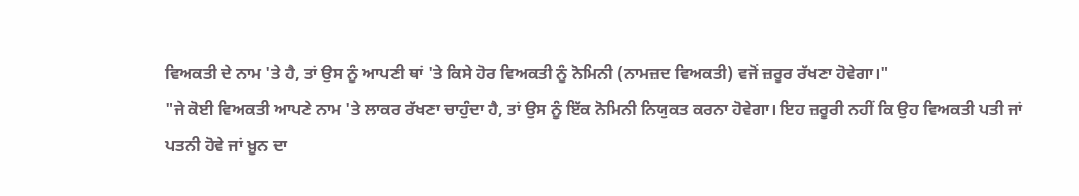ਵਿਅਕਤੀ ਦੇ ਨਾਮ 'ਤੇ ਹੈ, ਤਾਂ ਉਸ ਨੂੰ ਆਪਣੀ ਥਾਂ 'ਤੇ ਕਿਸੇ ਹੋਰ ਵਿਅਕਤੀ ਨੂੰ ਨੋਮਿਨੀ (ਨਾਮਜ਼ਦ ਵਿਅਕਤੀ) ਵਜੋਂ ਜ਼ਰੂਰ ਰੱਖਣਾ ਹੋਵੇਗਾ।"
"ਜੇ ਕੋਈ ਵਿਅਕਤੀ ਆਪਣੇ ਨਾਮ 'ਤੇ ਲਾਕਰ ਰੱਖਣਾ ਚਾਹੁੰਦਾ ਹੈ, ਤਾਂ ਉਸ ਨੂੰ ਇੱਕ ਨੋਮਿਨੀ ਨਿਯੁਕਤ ਕਰਨਾ ਹੋਵੇਗਾ। ਇਹ ਜ਼ਰੂਰੀ ਨਹੀਂ ਕਿ ਉਹ ਵਿਅਕਤੀ ਪਤੀ ਜਾਂ ਪਤਨੀ ਹੋਵੇ ਜਾਂ ਖ਼ੂਨ ਦਾ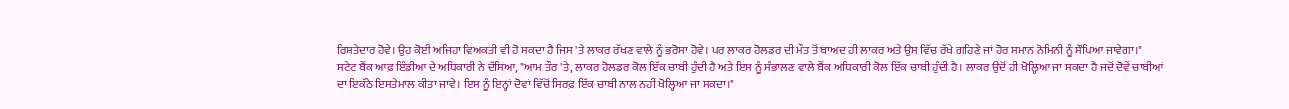ਰਿਸ਼ਤੇਦਾਰ ਹੋਵੇ। ਉਹ ਕੋਈ ਅਜਿਹਾ ਵਿਅਕਤੀ ਵੀ ਹੋ ਸਕਦਾ ਹੈ ਜਿਸ 'ਤੇ ਲਾਕਰ ਰੱਖਣ ਵਾਲੇ ਨੂੰ ਭਰੋਸਾ ਹੋਵੇ। ਪਰ ਲਾਕਰ ਹੋਲਡਰ ਦੀ ਮੌਤ ਤੋਂ ਬਾਅਦ ਹੀ ਲਾਕਰ ਅਤੇ ਉਸ ਵਿੱਚ ਰੱਖੇ ਗਹਿਣੇ ਜਾਂ ਹੋਰ ਸਮਾਨ ਨੋਮਿਨੀ ਨੂੰ ਸੌਂਪਿਆ ਜਾਵੇਗਾ।"
ਸਟੇਟ ਬੈਂਕ ਆਫ਼ ਇੰਡੀਆ ਦੇ ਅਧਿਕਾਰੀ ਨੇ ਦੱਸਿਆ, "ਆਮ ਤੌਰ 'ਤੇ, ਲਾਕਰ ਹੋਲਡਰ ਕੋਲ ਇੱਕ ਚਾਬੀ ਹੁੰਦੀ ਹੈ ਅਤੇ ਇਸ ਨੂੰ ਸੰਭਾਲਣ ਵਾਲੇ ਬੈਂਕ ਅਧਿਕਾਰੀ ਕੋਲ ਇੱਕ ਚਾਬੀ ਹੁੰਦੀ ਹੈ। ਲਾਕਰ ਉਦੋਂ ਹੀ ਖੋਲ੍ਹਿਆ ਜਾ ਸਕਦਾ ਹੈ ਜਦੋਂ ਦੋਵੇਂ ਚਾਬੀਆਂ ਦਾ ਇਕੱਠੇ ਇਸਤੇਮਾਲ ਕੀਤਾ ਜਾਵੇ। ਇਸ ਨੂੰ ਇਨ੍ਹਾਂ ਦੋਵਾਂ ਵਿੱਚੋਂ ਸਿਰਫ਼ ਇੱਕ ਚਾਬੀ ਨਾਲ ਨਹੀਂ ਖੋਲ੍ਹਿਆ ਜਾ ਸਕਦਾ।"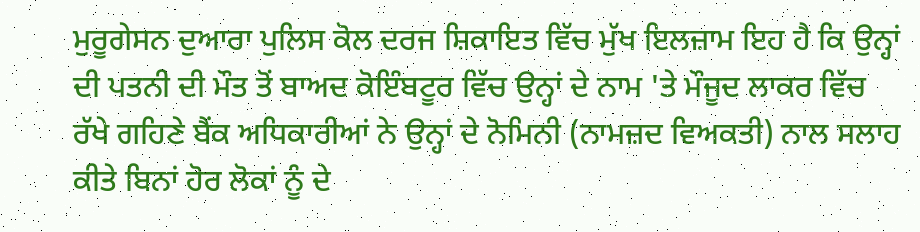ਮੁਰੂਗੇਸਨ ਦੁਆਰਾ ਪੁਲਿਸ ਕੋਲ ਦਰਜ ਸ਼ਿਕਾਇਤ ਵਿੱਚ ਮੁੱਖ ਇਲਜ਼ਾਮ ਇਹ ਹੈ ਕਿ ਉਨ੍ਹਾਂ ਦੀ ਪਤਨੀ ਦੀ ਮੌਤ ਤੋਂ ਬਾਅਦ ਕੋਇੰਬਟੂਰ ਵਿੱਚ ਉਨ੍ਹਾਂ ਦੇ ਨਾਮ 'ਤੇ ਮੌਜੂਦ ਲਾਕਰ ਵਿੱਚ ਰੱਖੇ ਗਹਿਣੇ ਬੈਂਕ ਅਧਿਕਾਰੀਆਂ ਨੇ ਉਨ੍ਹਾਂ ਦੇ ਨੋਮਿਨੀ (ਨਾਮਜ਼ਦ ਵਿਅਕਤੀ) ਨਾਲ ਸਲਾਹ ਕੀਤੇ ਬਿਨਾਂ ਹੋਰ ਲੋਕਾਂ ਨੂੰ ਦੇ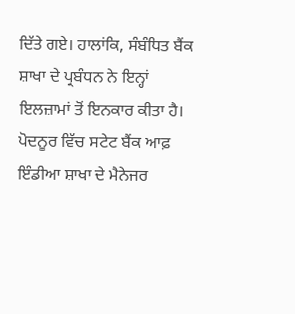ਦਿੱਤੇ ਗਏ। ਹਾਲਾਂਕਿ, ਸੰਬੰਧਿਤ ਬੈਂਕ ਸ਼ਾਖਾ ਦੇ ਪ੍ਰਬੰਧਨ ਨੇ ਇਨ੍ਹਾਂ ਇਲਜ਼ਾਮਾਂ ਤੋਂ ਇਨਕਾਰ ਕੀਤਾ ਹੈ।
ਪੋਦਨੂਰ ਵਿੱਚ ਸਟੇਟ ਬੈਂਕ ਆਫ਼ ਇੰਡੀਆ ਸ਼ਾਖਾ ਦੇ ਮੈਨੇਜਰ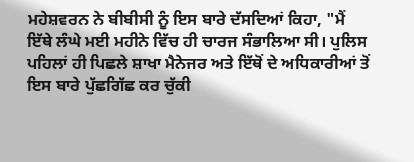ਮਹੇਸ਼ਵਰਨ ਨੇ ਬੀਬੀਸੀ ਨੂੰ ਇਸ ਬਾਰੇ ਦੱਸਦਿਆਂ ਕਿਹਾ, "ਮੈਂ ਇੱਥੇ ਲੰਘੇ ਮਈ ਮਹੀਨੇ ਵਿੱਚ ਹੀ ਚਾਰਜ ਸੰਭਾਲਿਆ ਸੀ। ਪੁਲਿਸ ਪਹਿਲਾਂ ਹੀ ਪਿਛਲੇ ਸ਼ਾਖਾ ਮੈਨੇਜਰ ਅਤੇ ਇੱਥੋਂ ਦੇ ਅਧਿਕਾਰੀਆਂ ਤੋਂ ਇਸ ਬਾਰੇ ਪੁੱਛਗਿੱਛ ਕਰ ਚੁੱਕੀ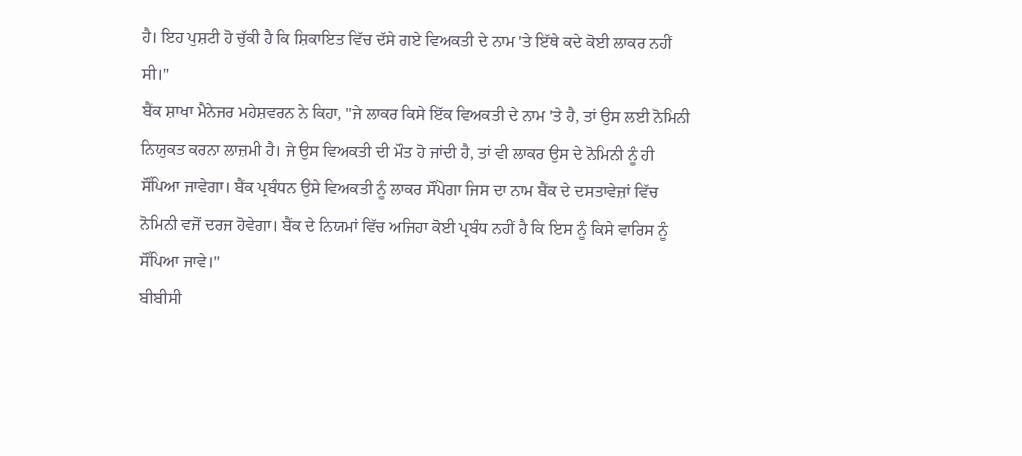ਹੈ। ਇਹ ਪੁਸ਼ਟੀ ਹੋ ਚੁੱਕੀ ਹੈ ਕਿ ਸ਼ਿਕਾਇਤ ਵਿੱਚ ਦੱਸੇ ਗਏ ਵਿਅਕਤੀ ਦੇ ਨਾਮ 'ਤੇ ਇੱਥੇ ਕਦੇ ਕੋਈ ਲਾਕਰ ਨਹੀਂ ਸੀ।"
ਬੈਂਕ ਸ਼ਾਖਾ ਮੈਨੇਜਰ ਮਹੇਸ਼ਵਰਨ ਨੇ ਕਿਹਾ, "ਜੇ ਲਾਕਰ ਕਿਸੇ ਇੱਕ ਵਿਅਕਤੀ ਦੇ ਨਾਮ 'ਤੇ ਹੈ, ਤਾਂ ਉਸ ਲਈ ਨੋਮਿਨੀ ਨਿਯੁਕਤ ਕਰਨਾ ਲਾਜ਼ਮੀ ਹੈ। ਜੇ ਉਸ ਵਿਅਕਤੀ ਦੀ ਮੌਤ ਹੋ ਜਾਂਦੀ ਹੈ, ਤਾਂ ਵੀ ਲਾਕਰ ਉਸ ਦੇ ਨੋਮਿਨੀ ਨੂੰ ਹੀ ਸੌਂਪਿਆ ਜਾਵੇਗਾ। ਬੈਂਕ ਪ੍ਰਬੰਧਨ ਉਸੇ ਵਿਅਕਤੀ ਨੂੰ ਲਾਕਰ ਸੌਂਪੇਗਾ ਜਿਸ ਦਾ ਨਾਮ ਬੈਂਕ ਦੇ ਦਸਤਾਵੇਜ਼ਾਂ ਵਿੱਚ ਨੋਮਿਨੀ ਵਜੋਂ ਦਰਜ ਹੋਵੇਗਾ। ਬੈਂਕ ਦੇ ਨਿਯਮਾਂ ਵਿੱਚ ਅਜਿਹਾ ਕੋਈ ਪ੍ਰਬੰਧ ਨਹੀਂ ਹੈ ਕਿ ਇਸ ਨੂੰ ਕਿਸੇ ਵਾਰਿਸ ਨੂੰ ਸੌਂਪਿਆ ਜਾਵੇ।''
ਬੀਬੀਸੀ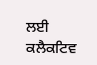ਲਈ ਕਲੈਕਟਿਵ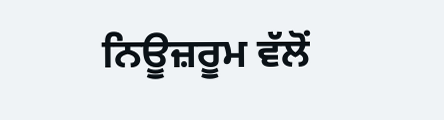ਨਿਊਜ਼ਰੂਮ ਵੱਲੋਂ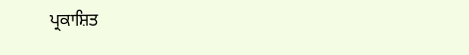ਪ੍ਰਕਾਸ਼ਿਤ